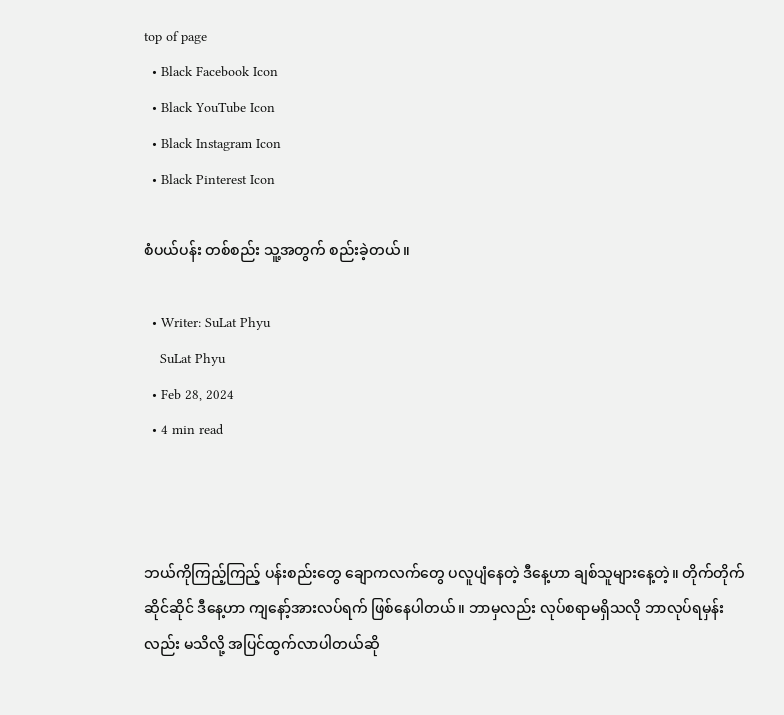top of page
  • Black Facebook Icon
  • Black YouTube Icon
  • Black Instagram Icon
  • Black Pinterest Icon

စံပယ်ပန်း တစ်စည်း သူ့အတွက် စည်းခဲ့တယ်။

  • Writer: SuLat Phyu
    SuLat Phyu
  • Feb 28, 2024
  • 4 min read



ဘယ်ကိုကြည့်ကြည့် ပန်းစည်းတွေ ချောကလက်တွေ ပလူပျံနေတဲ့ ဒီနေ့ဟာ ချစ်သူများနေ့တဲ့။ တိုက်တိုက်ဆိုင်ဆိုင် ဒီနေ့ဟာ ကျနော့်အားလပ်ရက် ဖြစ်နေပါတယ်။ ဘာမှလည်း လုပ်စရာမရှိသလို ဘာလုပ်ရမှန်းလည်း မသိလို့ အပြင်ထွက်လာပါတယ်ဆို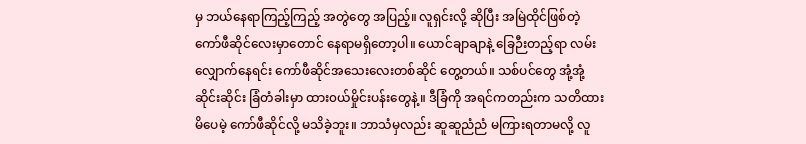မှ ဘယ်နေရာကြည့်ကြည့် အတွဲတွေ အပြည့်။ လူရှင်းလို့ ဆိုပြီး အမြဲထိုင်ဖြစ်တဲ့ ကော်ဖီဆိုင်လေးမှာတောင် နေရာမရှိတော့ပါ။ ယောင်ချာချာနဲ့ ခြေဉီးတည့်ရာ လမ်းလျှောက်နေရင်း ကော်ဖီဆိုင်အသေးလေးတစ်ဆိုင် တွေ့တယ်။ သစ်ပင်တွေ အုံ့အုံ့ဆိုင်းဆိုင်း ခြံတံခါးမှာ ထား၀ယ်မှိုင်းပန်းတွေနဲ့။ ဒီခြံကို အရင်ကတည်းက သတိထားမိပေမဲ့ ကော်ဖီဆိုင်လို့ မသိခဲ့ဘူး။ ဘာသံမှလည်း ဆူဆူညံညံ မကြားရတာမလို့ လူ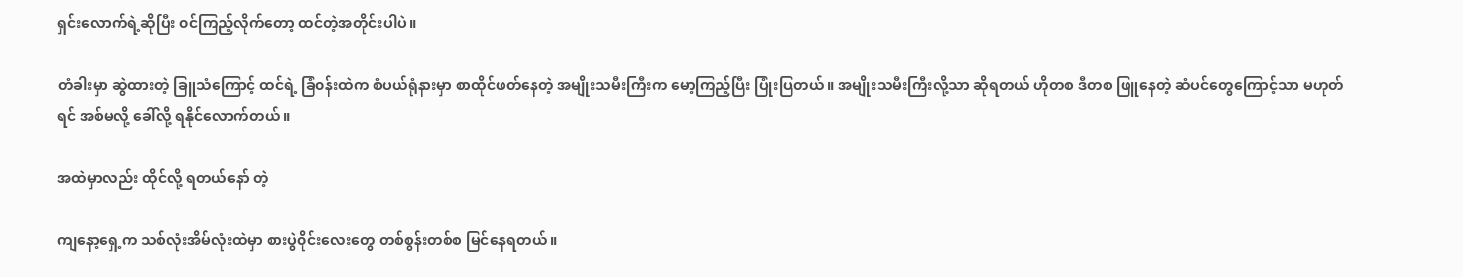ရှင်းလောက်ရဲ့ဆိုပြီး ၀င်ကြည့်လိုက်တော့ ထင်တဲ့အတိုင်းပါပဲ။

တံခါးမှာ ဆွဲထားတဲ့ ခြူသံကြောင့် ထင်ရဲ့ ခြံ၀န်းထဲက စံပယ်ရုံနားမှာ စာထိုင်ဖတ်နေတဲ့ အမျိုးသမီးကြီးက မော့ကြည့်ပြီး ပြုံးပြတယ်။ အမျိုးသမီးကြီးလို့သာ ဆိုရတယ် ဟိုတစ ဒီတစ ဖြူနေတဲ့ ဆံပင်တွေကြောင့်သာ မဟုတ်ရင် အစ်မလို့ ခေါ်လို့ ရနိုင်လောက်တယ်။

အထဲမှာလည်း ထိုင်လို့ ရတယ်နော် တဲ့

ကျနော့ရှေ့က သစ်လုံးအိမ်လုံးထဲမှာ စားပွဲ၀ိုင်းလေးတွေ တစ်စွန်းတစ်စ မြင်နေရတယ်။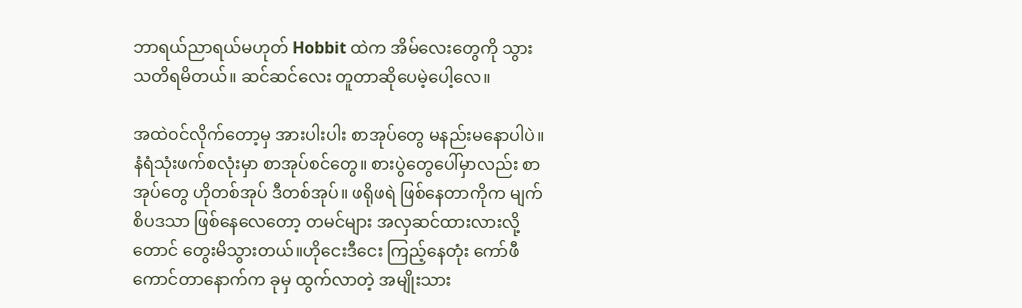ဘာရယ်ညာရယ်မဟုတ် Hobbit ထဲက အိမ်လေးတွေကို သွားသတိရမိတယ်။ ဆင်ဆင်လေး တူတာဆိုပေမဲ့ပေါ့လေ။

အထဲ၀င်လိုက်တော့မှ အားပါးပါး စာအုပ်တွေ မနည်းမနောပါပဲ။ နံရံသုံးဖက်စလုံးမှာ စာအုပ်စင်တွေ။ စားပွဲတွေပေါ်မှာလည်း စာအုပ်တွေ ဟိုတစ်အုပ် ဒီတစ်အုပ်။ ဖရိုဖရဲ ဖြစ်နေတာကိုက မျက်စိပဒသာ ဖြစ်နေလေတော့ တမင်များ အလှဆင်ထားလားလို့တောင် တွေးမိသွားတယ်။ဟိုငေးဒီငေး ကြည့်နေတုံး ကော်ဖီကောင်တာနောက်က ခုမှ ထွက်လာတဲ့ အမျိုးသား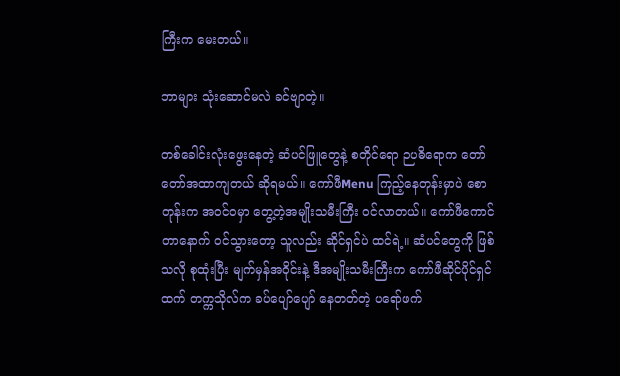ကြီးက မေးတယ်။

ဘာများ သုံးဆောင်မလဲ ခင်ဗျာတဲ့။

တစ်ခေါင်းလုံးဖွေးနေတဲ့ ဆံပင်ဖြူတွေနဲ့ စတိုင်ရော ဉပဓိရောက တော်တော်အထာကျတယ် ဆိုရမယ်။ ကော်ဖီMenu ကြည့်နေတုန်းမှာပဲ စောတုန်းက အ၀င်၀မှာ တွေ့တဲ့အမျိုးသမီးကြီး ၀င်လာတယ်။ ကော်ဖီကောင်တာနောက် ၀င်သွားတော့ သူလည်း ဆိုင်ရှင်ပဲ ထင်ရဲ့။ ဆံပင်တွေကို ဖြစ်သလို စုထုံးပြီး မျက်မှန်အ၀ိုင်းနဲ့ ဒီအမျိုးသမီးကြီးက ကော်ဖီဆိုင်ပိုင်ရှင်ထက် တက္ကသိုလ်က ခပ်ပျော်ပျော် နေတတ်တဲ့ ပရော်ဖက်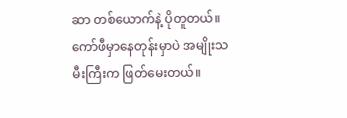ဆာ တစ်ယောက်နဲ့ ပိုတူတယ်။ ကော်ဖီမှာနေတုန်းမှာပဲ အမျိုးသမီးကြီးက ဖြတ်မေးတယ်။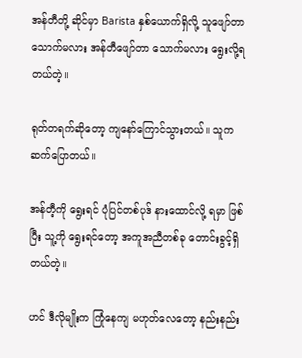အန်တီတို့ ဆိုင်မှာ Barista နှစ်ယောက်ရှိလို့ သူဖျော်တာ သောက်မလား အန်တီဖျော်တာ သောက်မလား ရွေးလို့ရတယ်တဲ့။

ရုတ်တရက်ဆိုတော့ ကျနော်ကြောင်သွားတယ်။ သူက ဆက်ပြောတယ်။

အန်တီ့ကို ရွေးရင် ပုံပြင်တစ်ပုဒ် နားထောင်လို့ ရမှာ ဖြစ်ပြီး သူ့ကို ရွေးရင်တော့ အကူအညီတစ်ခု တောင်းခွင့်ရှိတယ်တဲ့။

ဟင် ဒီလိုမျိုးက ကြုံနေကျ မဟုတ်လေတော့ နည်းနည်း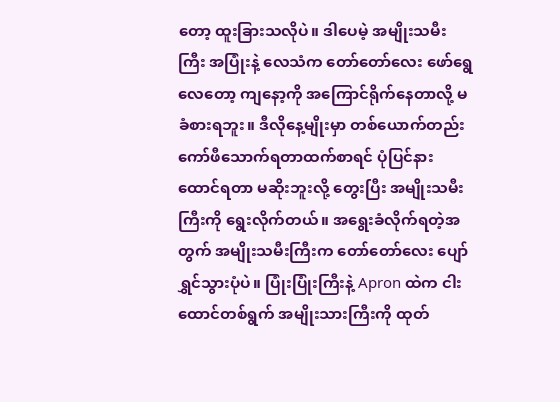တော့ ထူးခြားသလိုပဲ။ ဒါပေမဲ့ အမျိုးသမီးကြီး အပြုံးနဲ့ လေသံက တော်တော်လေး ဖော်ရွေလေတော့ ကျနော့ကို အကြောင်ရိုက်နေတာလို့ မခံစားရဘူး။ ဒီလိုနေ့မျိုးမှာ တစ်ယောက်တည်း ကော်ဖီသောက်ရတာထက်စာရင် ပုံပြင်နားထောင်ရတာ မဆိုးဘူးလို့ တွေးပြီး အမျိုးသမီးကြီးကို ရွေးလိုက်တယ်။ အရွေးခံလိုက်ရတဲ့အတွက် အမျိုးသမီးကြီးက တော်တော်လေး ပျော်ရွှင်သွားပုံပဲ။ ပြုံးပြုံးကြီးနဲ့ Apron ထဲက ငါးထောင်တစ်ရွက် အမျိုးသားကြီးကို ထုတ်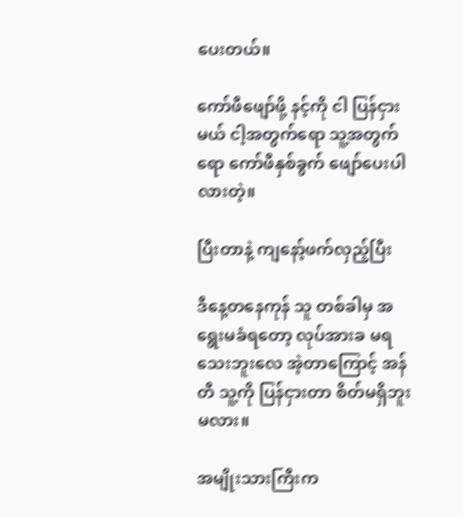ပေးတယ်။

ကော်ဖီဖျော်ဖို့ နင့်ကို ငါ ပြန်ငှားမယ် ငါ့အတွက်ရော သူ့အတွက်ရော ကော်ဖီနှစ်ခွက် ဖျော်ပေးပါလားတဲ့။

ပြီးတာနဲ့ ကျနော့်ဖက်လှည့်ပြီး

ဒီနေ့တနေကုန် သူ တစ်ခါမှ အရွေးမခံရတော့ လုပ်အားခ မရသေးဘူးလေ အဲ့တာကြောင့် အန်တီ သူ့ကို ပြန်ငှားတာ စိတ်မရှိဘူးမလား။

အမျိုးသားကြီးက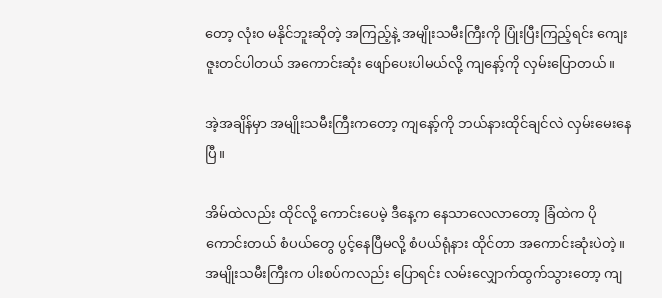တော့ လုံး၀ မနိုင်ဘူးဆိုတဲ့ အကြည့်နဲ့ အမျိုးသမီးကြီးကို ပြုံးပြီးကြည့်ရင်း ကျေးဇူးတင်ပါတယ် အကောင်းဆုံး ဖျော်ပေးပါမယ်လို့ ကျနော့်ကို လှမ်းပြောတယ်။

အဲ့အချိန်မှာ အမျိုးသမီးကြီးကတော့ ကျနော့်ကို ဘယ်နားထိုင်ချင်လဲ လှမ်းမေးနေပြီ။

အိမ်ထဲလည်း ထိုင်လို့ ကောင်းပေမဲ့ ဒီနေ့က နေသာလေလာတော့ ခြံထဲက ပိုကောင်းတယ် စံပယ်တွေ ပွင့်နေပြီမလို့ စံပယ်ရုံနား ထိုင်တာ အကောင်းဆုံးပဲတဲ့။အမျိုးသမီးကြီးက ပါးစပ်ကလည်း ပြောရင်း လမ်းလျှောက်ထွက်သွားတော့ ကျ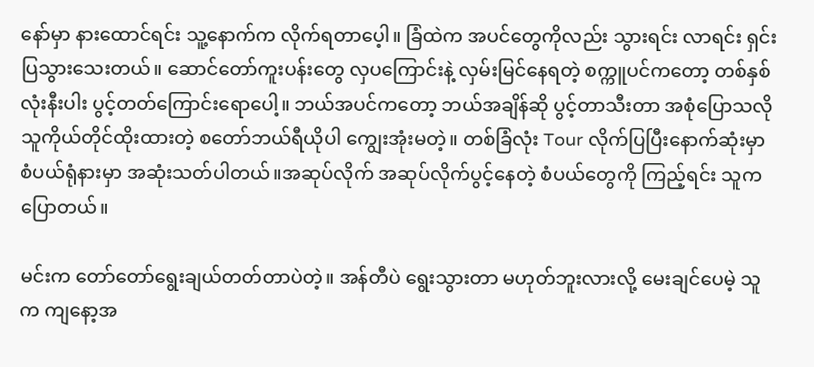နော်မှာ နားထောင်ရင်း သူ့နောက်က လိုက်ရတာပေ့ါ။ ခြံထဲက အပင်တွေကိုလည်း သွားရင်း လာရင်း ရှင်းပြသွားသေးတယ်။ ဆောင်တော်ကူးပန်းတွေ လှပကြောင်းနဲ့ လှမ်းမြင်နေရတဲ့ စက္ကူပင်ကတော့ တစ်နှစ်လုံးနီးပါး ပွင့်တတ်ကြောင်းရောပေါ့။ ဘယ်အပင်ကတော့ ဘယ်အချိန်ဆို ပွင့်တာသီးတာ အစုံပြောသလို သူကိုယ်တိုင်ထိုးထားတဲ့ စတော်ဘယ်ရီယိုပါ ကျွေးအုံးမတဲ့။ တစ်ခြံလုံး Tour လိုက်ပြပြီးနောက်ဆုံးမှာ စံပယ်ရုံနားမှာ အဆုံးသတ်ပါတယ်။အဆုပ်လိုက် အဆုပ်လိုက်ပွင့်နေတဲ့ စံပယ်တွေကို ကြည့်ရင်း သူက ပြောတယ်။

မင်းက တော်တော်ရွေးချယ်တတ်တာပဲတဲ့။ အန်တီပဲ ရွေးသွားတာ မဟုတ်ဘူးလားလို့ မေးချင်ပေမဲ့ သူက ကျနော့အ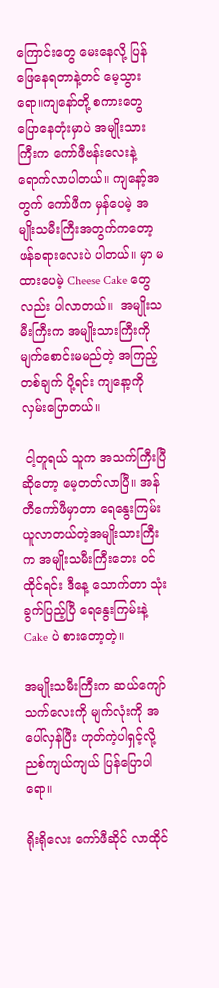ကြောင်းတွေ မေးနေလို့ ပြန်ဖြေနေရတာနဲ့တင် မေ့သွားရော။ကျနော်တို့ စကားတွေပြောနေတုံးမှာပဲ အမျိုးသားကြီးက ကော်ဖီဗန်းလေးနဲ့ ရောက်လာပါတယ်။ ကျနော့်အတွက် ကော်ဖီက မှန်ပေမဲ့ အမျိုးသမီးကြီးအတွက်ကတော့ ဖန်ခရားလေးပဲ ပါတယ်။ မှာ မထားပေမဲ့ Cheese Cake တွေလည်း ပါလာတယ်။  အမျိုးသမီးကြီးက အမျိုးသားကြီးကို မျက်စောင်းမမည်တဲ့ အကြည့်တစ်ချက် ပို့ရင်း ကျနော့ကို လှမ်းပြောတယ်။

 ငါ့တူရယ် သူက အသက်ကြီးပြီဆိုတော့ မေ့တတ်လာပြီ။ အန်တီကော်ဖီမှာတာ ရေနွေးကြမ်း ယူလာတယ်တဲ့အမျိုးသားကြီးက အမျိုးသမီးကြီးဘေး ၀င်ထိုင်ရင်း ဒီနေ့ သောက်တာ သုံးခွက်ပြည့်ပြီ ရေနွေးကြမ်းနဲ့ Cake ပဲ စားတော့တဲ့။

အမျိုးသမီးကြီးက ဆယ်ကျော်သက်လေးကို မျက်လုံးကို အပေါ်လှန်ပြီး ဟုတ်ကဲ့ပါရှင့်လို့ ညစ်ကျယ်ကျယ် ပြန်ပြောပါရော။

ရိုးရိုလေး ကော်ဖီဆိုင် လာထိုင်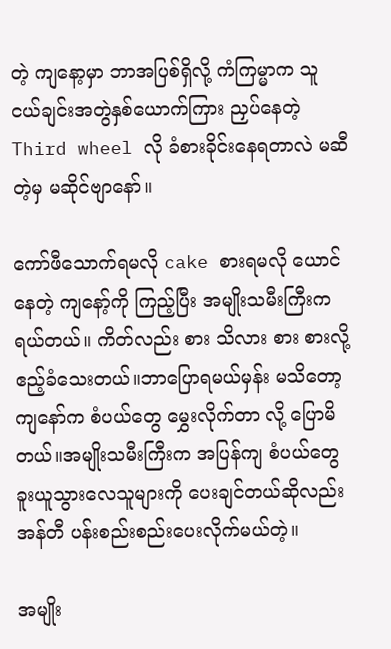တဲ့ ကျနော့မှာ ဘာအပြစ်ရှိလို့ ကံကြမ္မာက သူငယ်ချင်းအတွဲနှစ်ယောက်ကြား ညှပ်နေတဲ့ Third wheel လို ခံစားခိုင်းနေရတာလဲ မဆီတဲ့မှ မဆိုင်ဗျာနော်။

ကော်ဖီသောက်ရမလို cake စားရမလို ယောင်နေတဲ့ ကျနော့်ကို ကြည့်ပြီး အမျိုးသမီးကြီးက ရယ်တယ်။ ကိတ်လည်း စား သိလား စား စားလို့ ဧည့်ခံသေးတယ်။ဘာပြောရမယ်မှန်း မသိတော့ ကျနော်က စံပယ်တွေ မွှေးလိုက်တာ လို့ ပြောမိတယ်။အမျိုးသမီးကြီးက အပြန်ကျ စံပယ်တွေ ခူးယူသွားလေသူများကို ပေးချင်တယ်ဆိုလည်း အန်တီ ပန်းစည်းစည်းပေးလိုက်မယ်တဲ့။

အမျိုး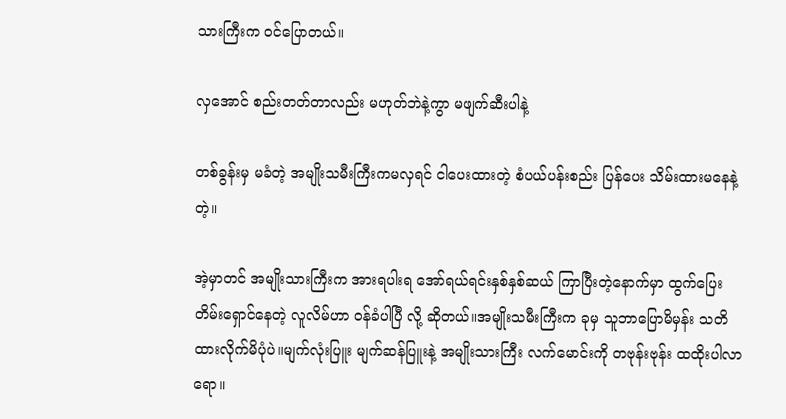သားကြီးက ၀င်ပြောတယ်။

လှအောင် စည်းတတ်တာလည်း မဟုတ်ဘဲနဲ့ကွာ မဖျက်ဆီးပါနဲ့

တစ်ခွန်းမှ မခံတဲ့ အမျိုးသမီးကြီးကမလှရင် ငါပေးထားတဲ့ စံပယ်ပန်းစည်း ပြန်ပေး သိမ်းထားမနေနဲ့တဲ့။

အဲ့မှာတင် အမျိုးသားကြီးက အားရပါးရ အော်ရယ်ရင်းနှစ်နှစ်ဆယ် ကြာပြီးတဲ့နောက်မှာ ထွက်ပြေးတိမ်းရှောင်နေတဲ့ လူလိမ်ဟာ ၀န်ခံပါပြီ လို့ ဆိုတယ်။အမျိုးသမီးကြီးက ခုမှ သူဘာပြောမိမှန်း သတိထားလိုက်မိပုံပဲ။မျက်လုံးပြူး မျက်ဆန်ပြူးနဲ့ အမျိုးသားကြီး လက်မောင်းကို တဗုန်းဗုန်း ထထိုးပါလာရော။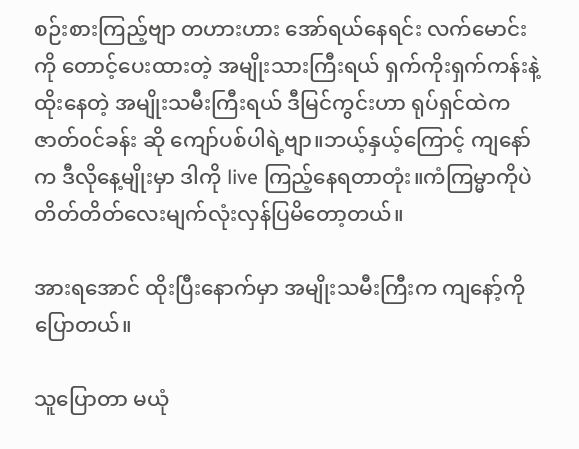စဉ်းစားကြည့်ဗျာ တဟားဟား အော်ရယ်နေရင်း လက်မောင်းကို တောင့်ပေးထားတဲ့ အမျိုးသားကြီးရယ် ရှက်ကိုးရှက်ကန်းနဲ့ ထိုးနေတဲ့ အမျိုးသမီးကြီးရယ် ဒီမြင်ကွင်းဟာ ရုပ်ရှင်ထဲက ဇာတ်၀င်ခန်း ဆို ကျော်ပစ်ပါရဲ့ဗျာ။ဘယ့်နှယ့်ကြောင့် ကျနော်က ဒီလိုနေ့မျိုးမှာ ဒါကို live ကြည့်နေရတာတုံး။ကံကြမ္မာကိုပဲ တိတ်တိတ်လေးမျက်လုံးလှန်ပြမိတော့တယ်။

အားရအောင် ထိုးပြီးနောက်မှာ အမျိုးသမီးကြီးက ကျနော့်ကို ပြောတယ်။

သူပြောတာ မယုံ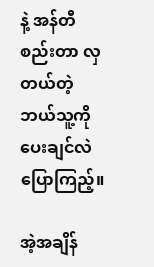နဲ့ အန်တီစည်းတာ လှတယ်တဲ့ ဘယ်သူ့ကို ပေးချင်လဲ ပြောကြည့်။

အဲ့အချိန်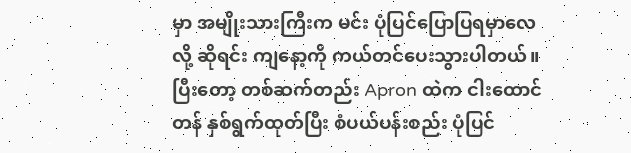မှာ အမျိုးသားကြီးက မင်း ပုံပြင်ပြောပြရမှာလေ လို့ ဆိုရင်း ကျနော့ကို ကယ်တင်ပေးသွားပါတယ်။ပြီးတော့ တစ်ဆက်တည်း Apron ထဲက ငါးထောင်တန် နှစ်ရွက်ထုတ်ပြီး စံပယ်ပန်းစည်း ပုံပြင်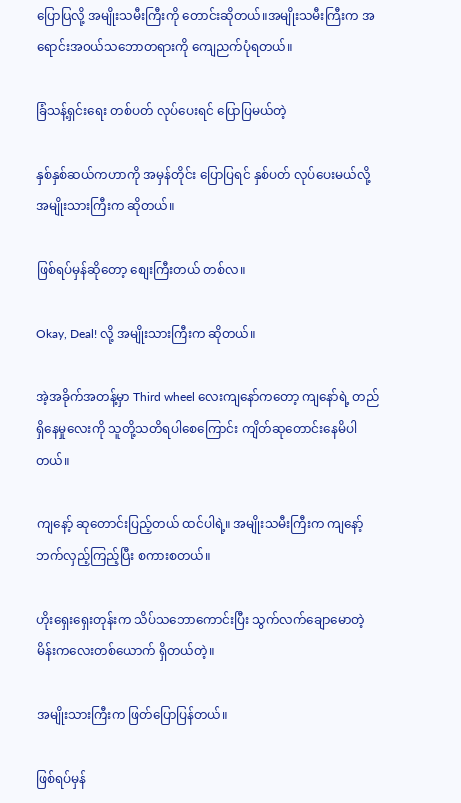ပြောပြလို့ အမျိုးသမီးကြီးကို တောင်းဆိုတယ်။အမျိုးသမီးကြီးက အရောင်းအ၀ယ်သဘောတရားကို ကျေညက်ပုံရတယ်။

ခြံသန့်ရှင်းရေး တစ်ပတ် လုပ်ပေးရင် ‌ပြောပြမယ်တဲ့

နှစ်နှစ်ဆယ်ကဟာကို အမှန်တိုင်း ‌ပြောပြရင် နှစ်ပတ် လုပ်ပေးမယ်လို့ အမျိုးသားကြီးက ဆိုတယ်။

ဖြစ်ရပ်မှန်ဆိုတော့ စျေးကြီးတယ် တစ်လ။

Okay, Deal! လို့ အမျိုးသားကြီးက ဆိုတယ်။

အဲ့အခိုက်အတန့်မှာ Third wheel လေးကျနော်ကတော့ ကျနော်ရဲ့ တည်ရှိနေမှုလေးကို သူတို့သတိရပါစေ‌ကြောင်း ကျိတ်ဆုတောင်းနေမိပါတယ်။

ကျနော့် ဆုတောင်းပြည့်တယ် ထင်ပါရဲ့။ အမျိုးသမီးကြီးက ကျနော့်ဘက်လှည့်ကြည့်ပြီး စကားစတယ်။

ဟိုးရှေးရှေးတုန်းက သိပ်သဘောကောင်းပြီး သွက်လက်ချောမောတဲ့ မိန်းကလေးတစ်ယောက် ရှိတယ်တဲ့။

အမျိုးသားကြီးက ဖြတ်ပြောပြန်တယ်။

ဖြစ်ရပ်မှန်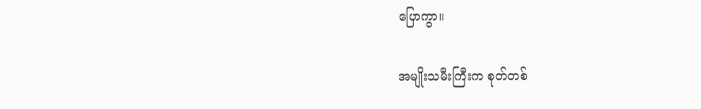ပြောကွာ။

အမျိုးသမီးကြီးက စုတ်တစ်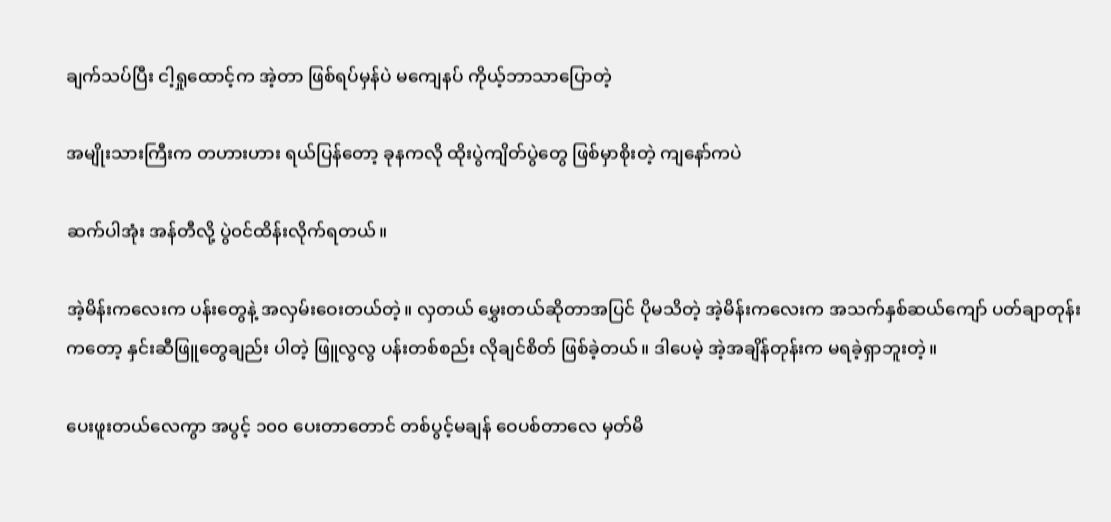ချက်သပ်ပြီး ငါ့ရှုထောင့်က အဲ့တာ ဖြစ်ရပ်မှန်ပဲ မကျေနပ် ကိုယ့်ဘာသာပြောတဲ့

အမျိုးသားကြီးက တဟားဟား ရယ်ပြန်တော့ ခုနကလို ထိုးပွဲကျိတ်ပွဲတွေ ဖြစ်မှာစိုးတဲ့ ကျနော်ကပဲ

ဆက်ပါအုံး အန်တီလို့ ပွဲ၀င်ထိန်းလိုက်ရတယ်။

အဲ့မိန်းကလေးက ပန်းတွေနဲ့ အလှမ်း‌ဝေးတယ်တဲ့။ လှတယ် မွှေးတယ်ဆိုတာအပြင် ပိုမသိတဲ့ အဲ့မိန်းကလေးက အသက်နှစ်ဆယ်ကျော် ပတ်ချာတုန်းကတော့ နှင်းဆီဖြူတွေချည်း ပါတဲ့ ဖြူလွလွ ပန်းတစ်စည်း လိုချင်စိတ် ဖြစ်ခဲ့တယ်။ ဒါပေမဲ့ အဲ့အချိန်တုန်းက မရခဲ့ရှာဘူးတဲ့။

ပေးဖူးတယ်လေကွာ အပွင့် ၁၀၀ ပေးတာတောင် တစ်ပွင့်မချန် ‌ဝေပစ်တာလေ မှတ်မိ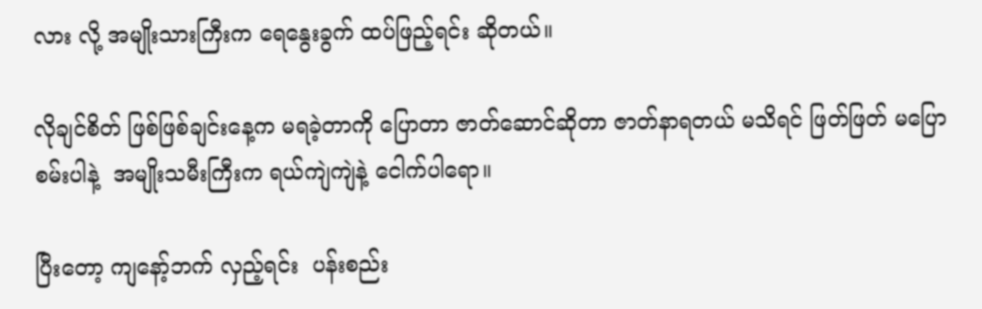လား လို့ အမျိုးသားကြီးက ‌ရေနွေးခွက် ထပ်ဖြည့်ရင်း ဆိုတယ်။

လိုချင်စိတ် ဖြစ်ဖြစ်ချင်းနေ့က မရခဲ့တာကို ပြောတာ ဇာတ်ဆောင်ဆိုတာ ဇာတ်နာရတယ် မသိရင် ဖြတ်ဖြတ် မ‌ပြောစမ်းပါနဲ့  အမျိုးသမီးကြီးက ရယ်ကျဲကျဲနဲ့ ငေါက်ပါရော။

ပြီးတော့ ကျနော့်ဘက် လှည့်ရင်း  ပန်းစည်း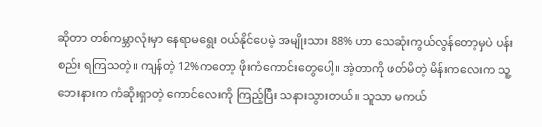ဆိုတာ တစ်ကမ္ဘာလုံးမှာ နေရာမရွေး ၀ယ်နိုင်ပေမဲ့ အမျိုးသား 88% ဟာ သေဆုံးကွယ်လွန်တော့မှပဲ ပန်းစည်း ရကြသတဲ့။ ကျန်တဲ့ 12%ကတော့ ဖိုးကံကောင်းတွေပေါ့။ အဲ့တာကို ဖတ်မိတဲ့ မိန်းကလေးက သူ့ဘေးနားက ကံဆိုးရှာတဲ့ ကောင်လေးကို ကြည့်ပြီး သနားသွားတယ်။ သူသာ မကယ်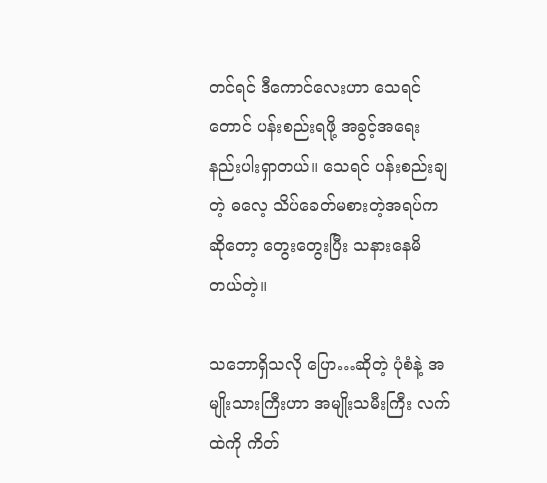တင်ရင် ဒီကောင်လေးဟာ သေရင်တောင် ပန်းစည်းရဖို့ အခွင့်အရေး နည်းပါးရှာတယ်။ သေရင် ပန်းစည်းချတဲ့ ဓလေ့ သိပ်ခေတ်မစားတဲ့အရပ်ကဆိုတော့ တွေးတွေးပြီး သနားနေမိတယ်တဲ့။

သ‌ဘောရှိသလို ပြော…ဆိုတဲ့ ပုံစံနဲ့ အမျိုးသားကြီးဟာ အမျိုးသမီးကြီး လက်ထဲကို ကိတ်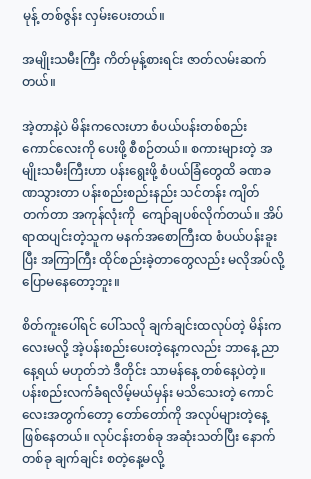မုန့် တစ်ဇွန်း လှမ်းပေးတယ်။

အမျိုးသမီးကြီး ကိတ်မုန့်စားရင်း ဇာတ်လမ်းဆက်တယ်။

အဲ့တာနဲ့ပဲ မိန်းကလေးဟာ စံပယ်ပန်းတစ်စည်း ကောင်လေးကို ပေးဖို့ စီစဉ်တယ်။ စကားများတဲ့ အမျိုးသမီးကြီးဟာ ပန်း‌ရွေးဖို့ စံပယ်ခြံတွေထိ ခဏခဏသွားတာ ပန်းစည်းစည်းနည်း သင်တန်း ကျိတ်တက်တာ အကုန်လုံးကို  ကျော်ချပစ်လိုက်တယ်။ အိပ်ရာထပျင်းတဲ့သူက မနက်အစောကြီးထ စံပယ်ပန်းခူးပြီး အကြာကြီး ထိုင်စည်းခဲ့တာတွေလည်း မလိုအပ်လို့ ပြောမနေတော့ဘူး။

စိတ်ကူးပေါ်ရင် ပေါ်သလို ချက်ချင်းထလုပ်တဲ့ မိန်းကလေးမလို့ အဲ့ပန်းစည်းပေးတဲ့နေ့ကလည်း ဘာနေ့ ညာနေ့ရယ် မဟုတ်ဘဲ ဒီတိုင်း သာမန်နေ့ တစ်နေ့ပဲတဲ့။ ပန်းစည်းလက်ခံရလိမ့်မယ်မှန်း မသိသေးတဲ့ ကောင်လေးအတွက်တော့ တော်တော်ကို အလုပ်များတဲ့နေ့ ဖြစ်နေတယ်။ လုပ်ငန်းတစ်ခု အဆုံးသတ်ပြီး နောက်တစ်ခု ချက်ချင်း စတဲ့နေ့မလို့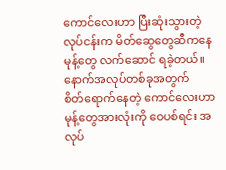ကောင်လေးဟာ ပြီးဆုံးသွားတဲ့ လုပ်ငန်းက မိတ်ဆွေတွေဆီကနေ မုန့်တွေ လက်ဆောင် ရခဲ့တယ်။ နောက်အလုပ်တစ်ခုအတွက် စိတ်‌ရောက်နေတဲ့ ကောင်လေးဟာ မုန့်တွေအားလုံးကို ဝေပစ်ရင်း အလုပ်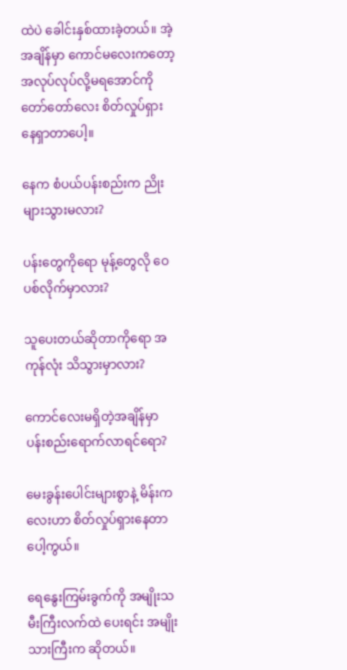ထဲပဲ ခေါင်းနှစ်ထားခဲ့တယ်။ အဲ့အချိန်မှာ ကောင်မလေးကတော့ အလုပ်လုပ်လို့မရအောင်ကို တော်တော်လေး စိတ်လှုပ်ရှားနေရှာတာပေါ့။

နေက စံပယ်ပန်းစည်းက ညိုးများသွားမလား?

ပန်းတွေကိုရော မုန့်တွေလို ဝေပစ်လိုက်မှာလား?

သူပေးတယ်ဆိုတာကိုရော အကုန်လုံး သိသွားမှာလား?

ကောင်လေးမရှိတဲ့အချိန်မှာ ပန်းစည်းရောက်လာရင်ရော?

မေးခွန်းပေါင်းများစွာနဲ့ မိန်းကလေးဟာ စိတ်လှုပ်ရှားနေတာပေါ့ကွယ်။

ရေနွေးကြမ်းခွက်ကို အမျိုးသမီးကြီးလက်ထဲ ပေးရင်း အမျိုးသားကြီးက ဆိုတယ်။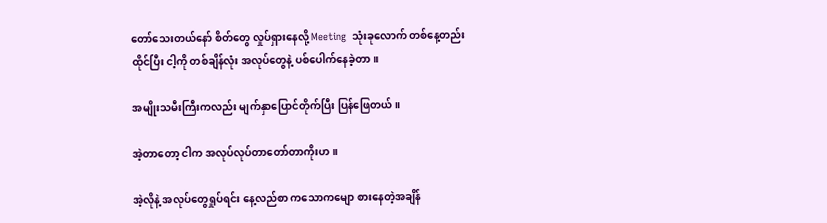တော်သေးတယ်နော် စိတ်တွေ လှုပ်ရှားနေလို့ Meeting  သုံးခုလောက် တစ်နေ့တည်း ထိုင်ပြီး ငါ့ကို တစ်ချိန်လုံး ‌အလုပ်တွေနဲ့ ပစ်ပေါက်နေခဲ့တာ။

အမျိုးသမီးကြီးကလည်း မျက်နှာပြောင်တိုက်ပြီး ပြန်ဖြေတယ်။

အဲ့တာတော့ ငါက အလုပ်လုပ်တာတော်တာကိုးဟ။

အဲ့လိုနဲ့ အလုပ်တွေရှုပ်ရင်း နေ့လည်စာ ကသောကမျော စားနေတဲ့အချိန်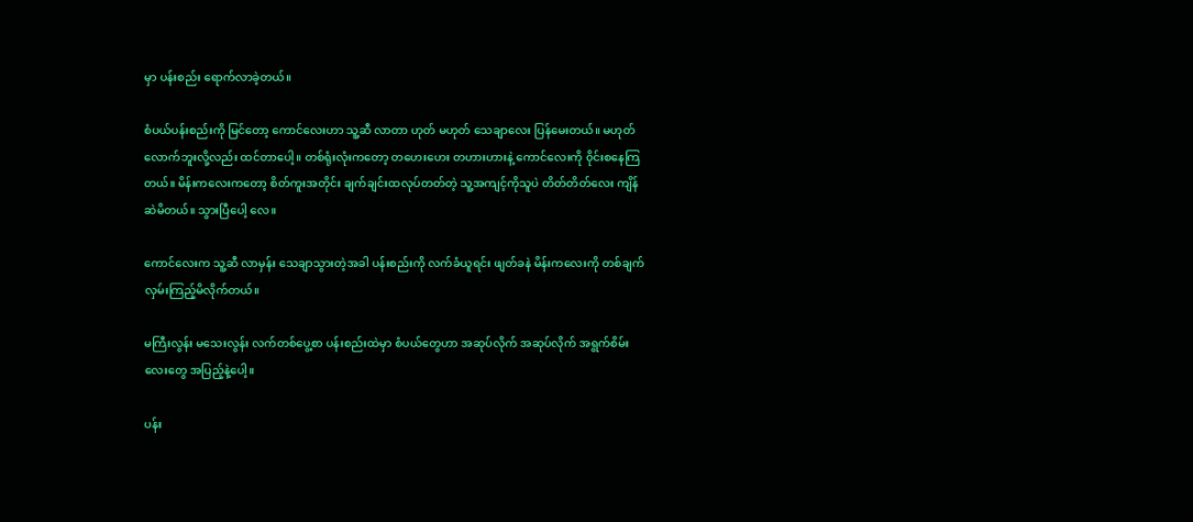မှာ ပန်းစည်း ရောက်လာခဲ့တယ်။

စံပယ်ပန်းစည်းကို မြင်တော့ ကောင်လေးဟာ သူ့ဆီ လာတာ ဟုတ် မဟုတ် သေချာလေး ပြန်မေးတယ်။ မဟုတ်လောက်ဘူးလို့လည်း ထင်တာပေါ့။ တစ်ရုံးလုံးကတော့ တဟေးဟေး တဟားဟားနဲ့ ကောင်လေးကို ၀ိုင်းစနေကြတယ်။ မိန်းကလေးကတော့ စိတ်ကူးအတိုင်း ချက်ချင်းထလုပ်တတ်တဲ့ သူ့အကျင့်ကိုသူပဲ တိတ်တိတ်လေး ကျိန်ဆဲမိတယ်။ သွားပြီပေါ့ လေ။

ကောင်လေးက သူ့ဆီ လာမှန်း သေချာသွားတဲ့အခါ ပန်းစည်းကို လက်ခံယူရင်း ဖျတ်ခနဲ မိန်းကလေးကို တစ်ချက်လှမ်းကြည့်မိလိုက်တယ်။

မကြီးလွန်း မသေးလွန်း လက်တစ်ပွေ့စာ ပန်းစည်းထဲမှာ စံပယ်တွေဟာ အဆုပ်လိုက် အဆုပ်လိုက် အရွက်စိမ်းလေးတွေ အပြည့်နဲ့ပေါ့။

ပန်း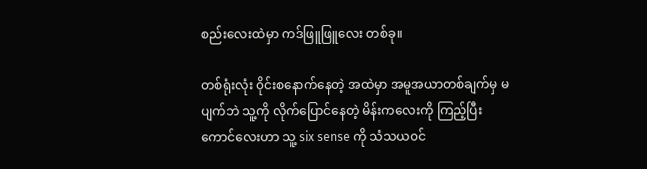စည်းလေးထဲမှာ ကဒ်ဖြူဖြူလေး တစ်ခု။

တစ်ရုံးလုံး ၀ိုင်းစနောက်နေတဲ့ အထဲမှာ အမူအယာတစ်ချက်မှ မပျက်ဘဲ သူ့ကို လိုက်ပြောင်နေတဲ့ မိန်းကလေးကို ကြည့်ပြီး ကောင်လေးဟာ သူ့ six sense ကို သံသယ၀င်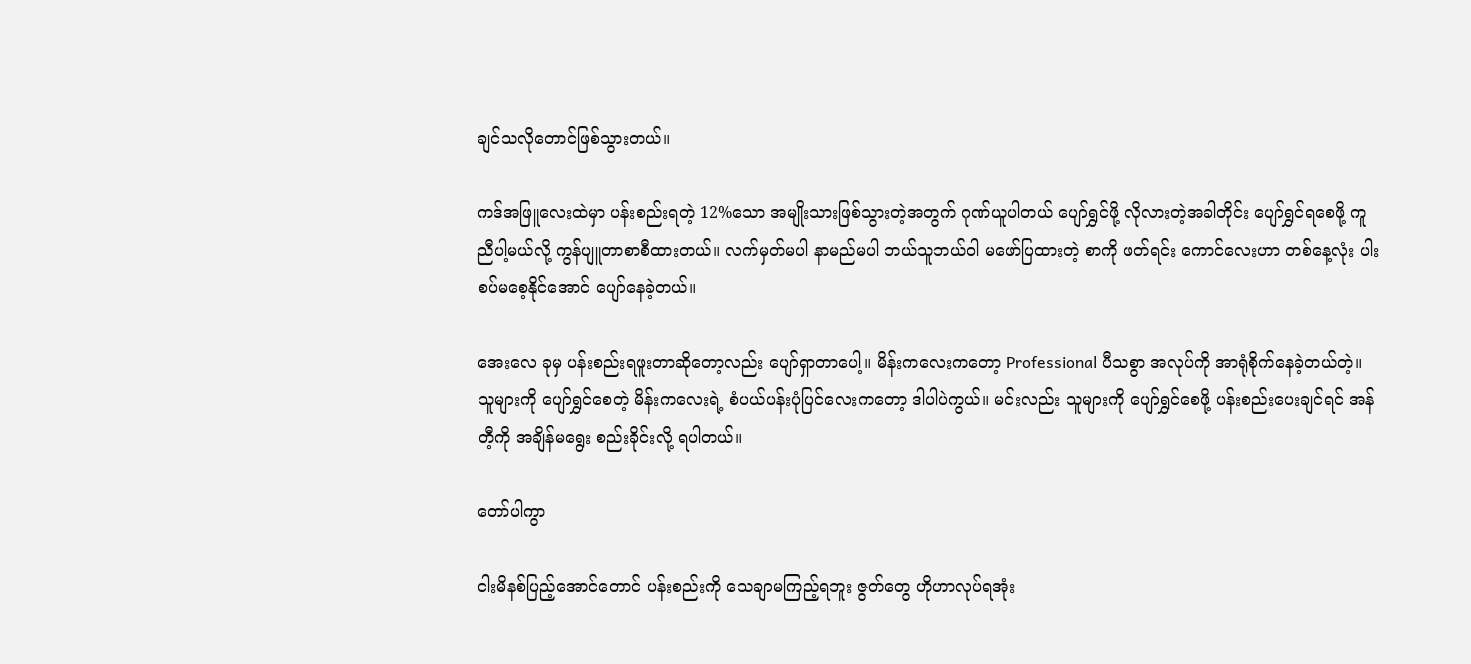ချင်သလိုတောင်ဖြစ်သွားတယ်။

ကဒ်အဖြူလေးထဲမှာ ပန်းစည်းရတဲ့ 12%သော အမျိုးသားဖြစ်သွားတဲ့အတွက် ဂုဏ်ယူပါတယ် ပျော်ရွှင်ဖို့ လိုလားတဲ့အခါတိုင်း ပျော်ရွှင်ရစေဖို့ ကူညီပါ့မယ်လို့ ကွန်ပျူတာစာစီထားတယ်။ လက်မှတ်မပါ နာမည်မပါ ဘယ်သူဘယ်၀ါ မဖော်ပြထားတဲ့ စာကို ဖတ်ရင်း ကောင်လေးဟာ တစ်နေ့လုံး ပါးစပ်မစေ့နိုင်အောင် ပျော်နေခဲ့တယ်။

အေးလေ ခုမှ ပန်းစည်းရဖူးတာဆိုတော့လည်း ပျော်ရှာတာပေါ့။ မိန်းကလေးကတော့ Professional ပီသစွာ အလုပ်ကို အာရုံစိုက်နေခဲ့တယ်တဲ့။ သူများကို ပျော်ရွှင်စေတဲ့ မိန်းကလေးရဲ့ စံပယ်ပန်းပုံပြင်လေးကတော့ ဒါပါပဲကွယ်။ မင်းလည်း သူများကို ပျော်ရွှင်စေဖို့ ပန်းစည်းပေးချင်ရင် အန်တီ့ကို အချိန်မရွေး စည်းခိုင်းလို့ ရပါတယ်။

တော်ပါကွာ

ငါးမိနစ်ပြည့်အောင်တောင် ပန်းစည်းကို သေချာမကြည့်ရဘူး ဇွတ်တွေ ဟိုဟာလုပ်ရအုံး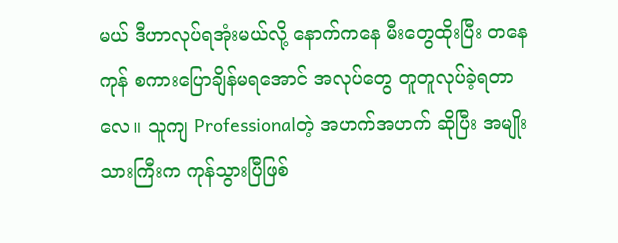မယ် ဒီဟာလုပ်ရအုံးမယ်လို့ နောက်ကနေ မီးတွေထိုးပြီး တနေကုန် စကားပြောချိန်မရအောင် အလုပ်တွေ တူတူလုပ်ခဲ့ရတာလေ။ သူကျ Professionalတဲ့ အဟက်အဟက် ဆိုပြီး အမျိုးသားကြီးက ကုန်သွားပြီဖြစ်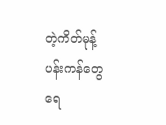တဲ့ကိတ်မုန့်ပန်းကန်တွေ ရေ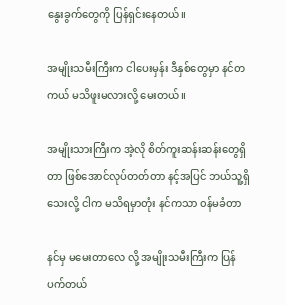နွေးခွက်တွေကို ပြန်ရှင်းနေတယ်။

အမျိုးသမီးကြီးက ငါပေးမှန်း ဒီနှစ်တွေမှာ နင်တကယ် မသိဖူးမလားလို့ မေးတယ်။

အမျိုးသားကြီးက အဲ့လို စိတ်ကူးဆန်းဆန်းတွေရှိတာ ဖြစ်အောင်လုပ်တတ်တာ နင့်အပြင် ဘယ်သူ့ရှိသေးလို့ ငါက မသိရမှာတုံး နင်ကသာ ၀န်မခံတာ

နင်မှ မမေးတာလေ လို့ အမျိုးသမီးကြီးက ပြန်ပက်တယ်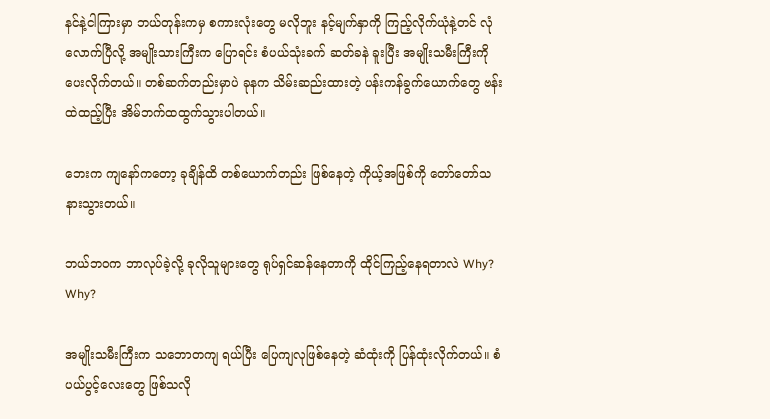နင်နဲ့ငါကြားမှာ ဘယ်တုန်းကမှ စကားလုံးတွေ မလိုဘူး နင့်မျက်နှာကို ကြည့်လိုက်ယုံနဲ့တင် လုံလောက်ပြီလို့ အမျိုးသားကြီးက ပြောရင်း စံပယ်သုံးခက် ဆတ်ခနဲ ခူးပြီး အမျိုးသမီးကြီးကို ပေးလိုက်တယ်။ တစ်ဆက်တည်းမှာပဲ ခုနက သိမ်းဆည်းထားတဲ့ ပန်းကန်ခွက်ယောက်တွေ ဗန်းထဲထည့်ပြီး အိမ်ဘက်ထထွက်သွားပါတယ်။

ဘေးက ကျနော်က‌တော့ ခုချိန်ထိ တစ်ယောက်တည်း ဖြစ်နေတဲ့ ကိုယ့်အဖြစ်ကို တော်တော်သနားသွားတယ်။

ဘယ်ဘ၀က ဘာလုပ်ခဲ့လို့ ခုလိုသူများတွေ ရုပ်ရှင်ဆန်နေတာကို ထိုင်ကြည့်နေရတာလဲ Why? Why?

အမျိုးသမီးကြီးက သဘောတကျ ရယ်ပြီး ပြေကျလုဖြစ်နေတဲ့ ဆံထုံးကို ပြန်ထုံးလိုက်တယ်။ စံပယ်ပွင့်လေးတွေ ဖြစ်သလို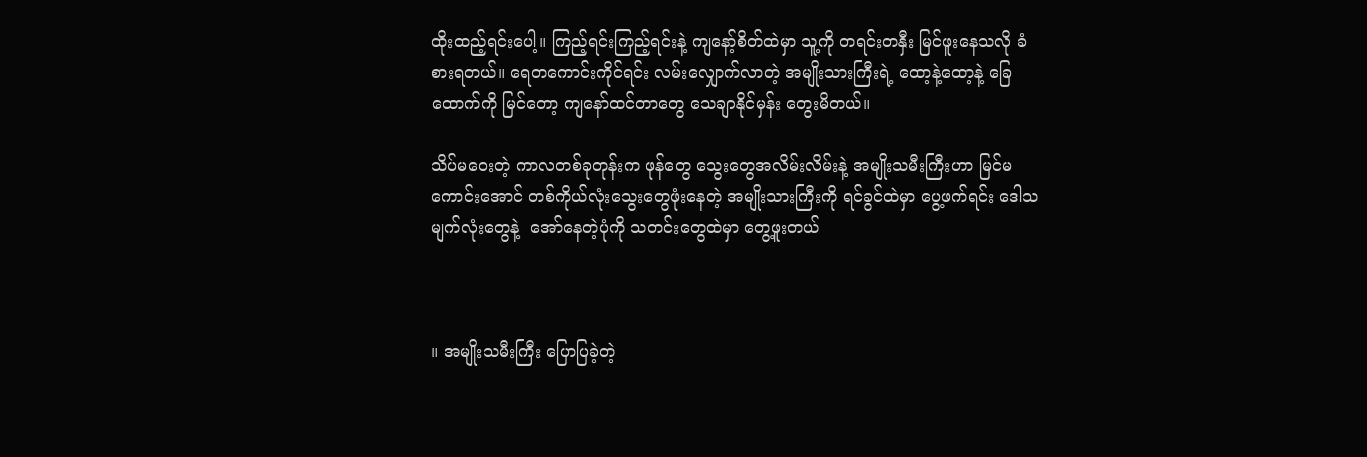ထိုးထည့်ရင်းပေါ့။ ကြည့်ရင်းကြည့်ရင်းနဲ့ ကျနော့်စိတ်ထဲမှာ သူ့ကို တရင်းတနှီး မြင်ဖူးနေသလို ခံစားရတယ်။ ရေတကောင်းကိုင်ရင်း လမ်းလျှောက်လာတဲ့ အမျိုးသားကြီးရဲ့ ထော့နဲ့ထော့နဲ့ ခြေထောက်ကို မြင်တော့ ကျနော်ထင်တာတွေ သေချာနိုင်မှန်း တွေးမိတယ်။

သိပ်မဝေးတဲ့ ကာလတစ်ခုတုန်းက ဖုန်တွေ သွေးတွေအလိမ်းလိမ်းနဲ့ အမျိုးသမီးကြီးဟာ မြင်မကောင်း‌အောင် တစ်ကိုယ်လုံးသွေးတွေဖုံးနေတဲ့ အမျိုးသားကြီးကို ရင်ခွင်ထဲမှာ ပွေ့ဖက်ရင်း ‌‌ဒေါသမျက်လုံးတွေနဲ့  အော်နေတဲ့ပုံကို သတင်းတွေထဲမှာ တွေ့ဖူးတယ်



။ အမျိုးသမီးကြီး ပြောပြခဲ့တဲ့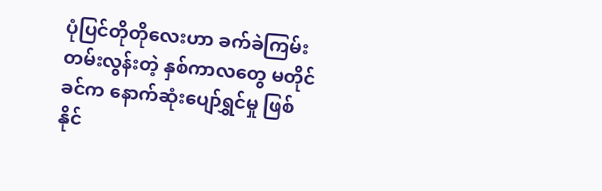ပုံပြင်တိုတိုလေးဟာ ခက်ခဲကြမ်းတမ်းလွန်းတဲ့ နှစ်ကာလတွေ မတိုင်ခင်က နောက်ဆုံးပျော်ရွှင်မှု ဖြစ်နိုင်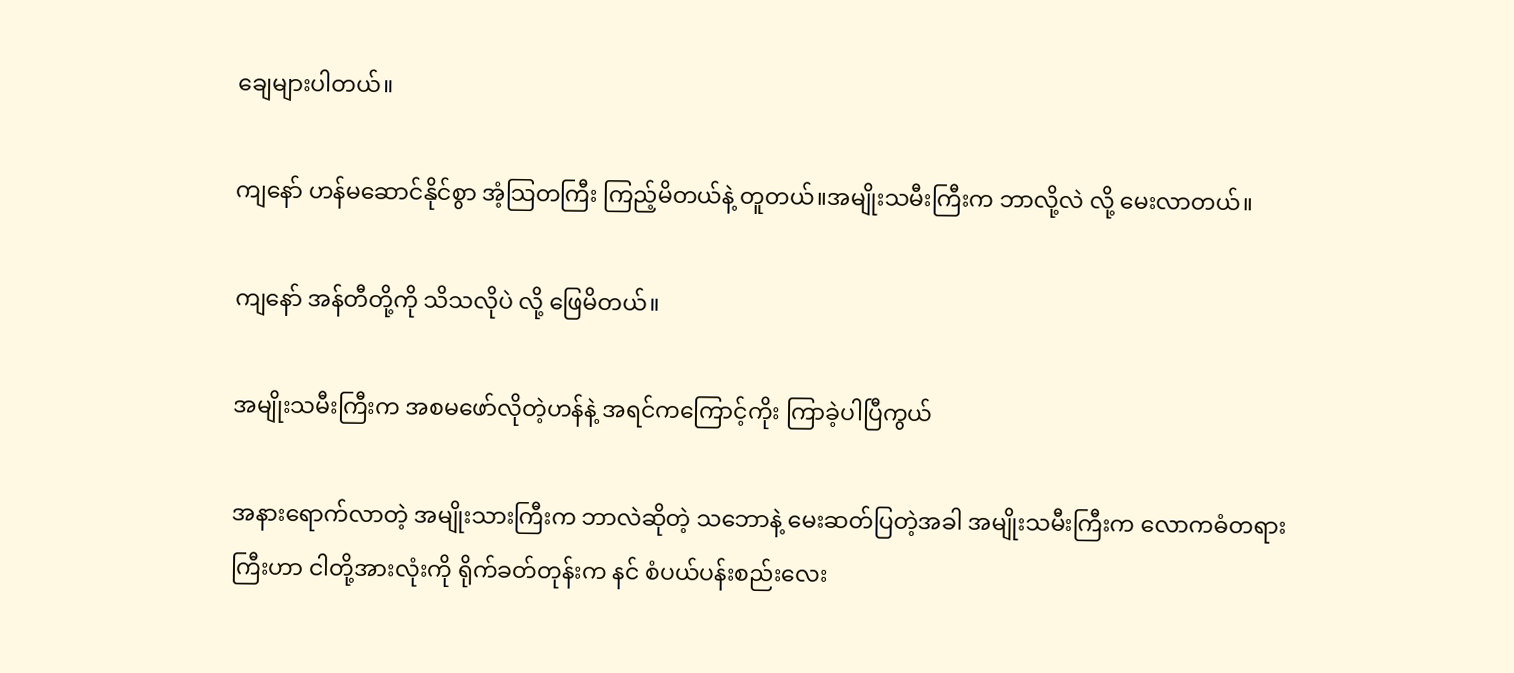ချေများပါတယ်။

ကျနော် ဟန်မဆောင်နိုင်စွာ အံ့သြတကြီး ကြည့်မိတယ်နဲ့ တူတယ်။အမျိုးသမီးကြီးက ဘာလို့လဲ လို့ မေးလာတယ်။

ကျနော် အန်တီတို့ကို သိသလိုပဲ လို့ ဖြေမိတယ်။

အမျိုးသမီးကြီးက အစမဖော်လိုတဲ့ဟန်နဲ့ အရင်ကကြောင့်ကိုး ကြာခဲ့ပါပြီကွယ်

အနားရောက်လာတဲ့ အမျိုးသားကြီးက ဘာလဲဆိုတဲ့ သဘောနဲ့ မေးဆတ်ပြတဲ့အခါ အမျိုးသမီးကြီးက လောကဓံတရားကြီးဟာ ငါတို့အားလုံးကို ရိုက်ခတ်တုန်းက နင် စံပယ်ပန်းစည်းလေး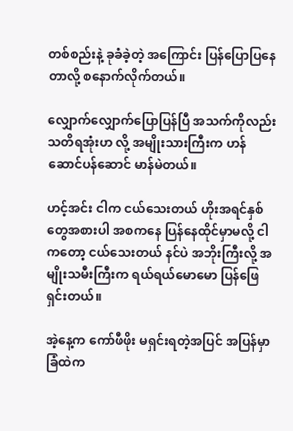တစ်စည်းနဲ့ ခုခံခဲ့တဲ့ အကြောင်း ပြန်ပြောပြနေတာလို့ စနောက်လိုက်တယ်။

လျှောက်လျှောက်ပြောပြန်ပြီ အသက်ကိုလည်း သတိရအုံးဟ လို့ အမျိုးသားကြီးက ဟန်ဆောင်ပန်ဆောင် မာန်မဲတယ်။

ဟင့်အင်း ငါက ငယ်သေးတယ် ဟိုးအရင်နှစ်တွေအစားပါ အစကနေ ပြန်နေထိုင်မှာမလို့ ငါကတော့ ငယ်သေးတယ် နင်ပဲ အဘိုးကြီးလို့ အမျိုးသမီးကြီးက ရယ်ရယ်မော‌မော ပြန်ဖြေရှင်းတယ်။

အဲ့နေ့က ကော်ဖီဖိုး မရှင်းရတဲ့အပြင် အပြန်မှာ ခြံထဲက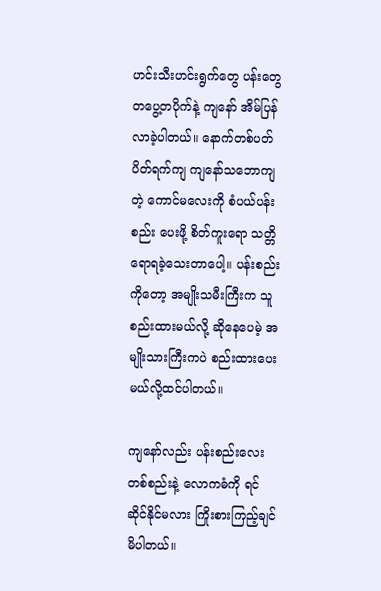ဟင်းသီးဟင်းရွက်တွေ ပန်းတွေ တပွေ့တပိုက်နဲ့ ကျနော် အိမ်ပြန်လာခဲ့ပါတယ်။ နောက်တစ်ပတ်ပိတ်ရက်ကျ ကျနော်သဘောကျတဲ့ ကောင်မလေးကို စံပယ်ပန်းစည်း ပေးဖို့ စိတ်ကူးရော သတ္တိရောရခဲ့သေးတာပေါ့။ ပန်းစည်းကိုတော့ အမျိုးသမီးကြီးက သူစည်းထားမယ်လို့ ဆိုနေပေမဲ့ အမျိုးသားကြီးကပဲ စည်းထားပေးမယ်လို့ထင်ပါတယ်။

ကျနော်လည်း ပန်းစည်းလေး တစ်စည်းနဲ့ လောကဓံကို ရင်ဆိုင်နိုင်မလား ကြိုးစားကြည့်ချင်မိပါတယ်။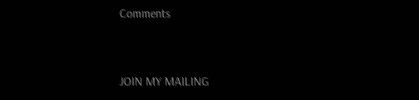Comments


JOIN MY MAILING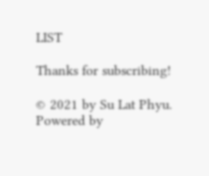LIST

Thanks for subscribing!

© 2021 by Su Lat Phyu. Powered by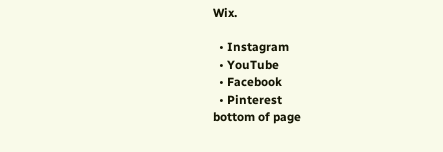Wix.

  • Instagram
  • YouTube
  • Facebook
  • Pinterest
bottom of page